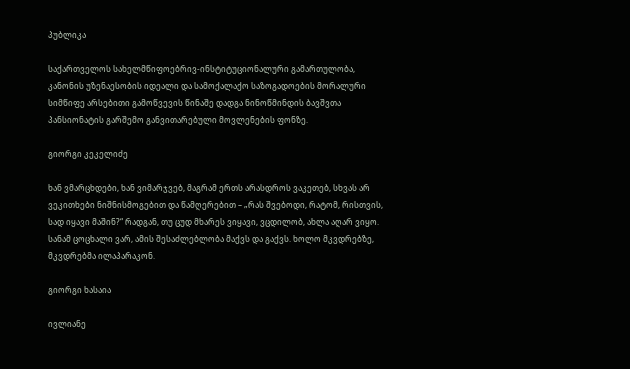პუბლიკა

საქართველოს სახელმწიფოებრივ-ინსტიტუციონალური გამართულობა, კანონის უზენაესობის იდეალი და სამოქალაქო საზოგადოების მორალური სიმწიფე არსებითი გამოწვევის წინაშე დადგა ნინოწმინდის ბავშვთა პანსიონატის გარშემო განვითარებული მოვლენების ფონზე.

გიორგი კეკელიძე

ხან ვმარცხდები, ხან ვიმარჯვებ, მაგრამ ერთს არასდროს ვაკეთებ, სხვას არ ვეკითხები ნიშნისმოგებით და წამღერებით – „რას შვებოდი, რატომ, რისთვის, სად იყავი მაშინ?“ რადგან, თუ ცუდ მხარეს ვიყავი, ვცდილობ, ახლა აღარ ვიყო. სანამ ცოცხალი ვარ, ამის შესაძლებლობა მაქვს და გაქვს. ხოლო მკვდრებზე, მკვდრებმა ილაპარაკონ.

გიორგი ხასაია

ივლიანე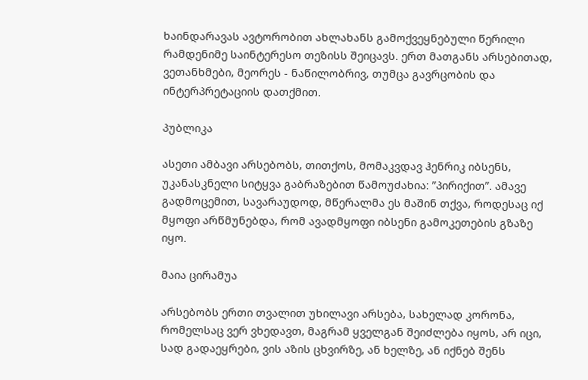ხაინდარავას ავტორობით ახლახანს გამოქვეყნებული წერილი რამდენიმე საინტერესო თეზისს შეიცავს. ერთ მათგანს არსებითად, ვეთანხმები, მეორეს - ნაწილობრივ, თუმცა გავრცობის და ინტერპრეტაციის დათქმით.

პუბლიკა

ასეთი ამბავი არსებობს, თითქოს, მომაკვდავ ჰენრიკ იბსენს, უკანასკნელი სიტყვა გაბრაზებით წამოუძახია: ”პირიქით”. ამავე გადმოცემით, სავარაუდოდ, მწერალმა ეს მაშინ თქვა, როდესაც იქ მყოფი არწმუნებდა, რომ ავადმყოფი იბსენი გამოკეთების გზაზე იყო.

მაია ცირამუა

არსებობს ერთი თვალით უხილავი არსება, სახელად კორონა, რომელსაც ვერ ვხედავთ, მაგრამ ყველგან შეიძლება იყოს, არ იცი, სად გადაეყრები, ვის აზის ცხვირზე, ან ხელზე, ან იქნებ შენს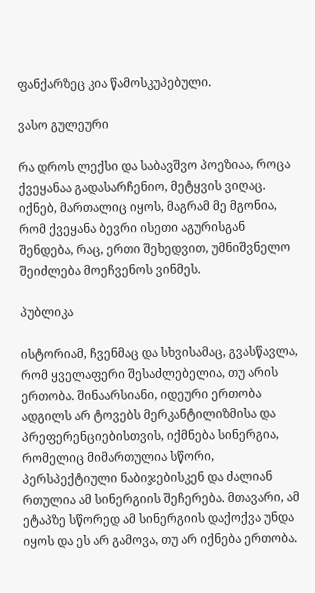ფანქარზეც კია წამოსკუპებული.

ვასო გულეური

რა დროს ლექსი და საბავშვო პოეზიაა, როცა ქვეყანაა გადასარჩენიო, მეტყვის ვიღაც. იქნებ, მართალიც იყოს, მაგრამ მე მგონია, რომ ქვეყანა ბევრი ისეთი აგურისგან შენდება, რაც, ერთი შეხედვით, უმნიშვნელო შეიძლება მოეჩვენოს ვინმეს.

პუბლიკა

ისტორიამ, ჩვენმაც და სხვისამაც, გვასწავლა, რომ ყველაფერი შესაძლებელია, თუ არის ერთობა. შინაარსიანი, იდეური ერთობა ადგილს არ ტოვებს მერკანტილიზმისა და  პრეფერენციებისთვის, იქმნება სინერგია, რომელიც მიმართულია სწორი, პერსპექტიული ნაბიჯებისკენ და ძალიან რთულია ამ სინერგიის შეჩერება. მთავარი, ამ ეტაპზე სწორედ ამ სინერგიის დაქოქვა უნდა იყოს და ეს არ გამოვა, თუ არ იქნება ერთობა.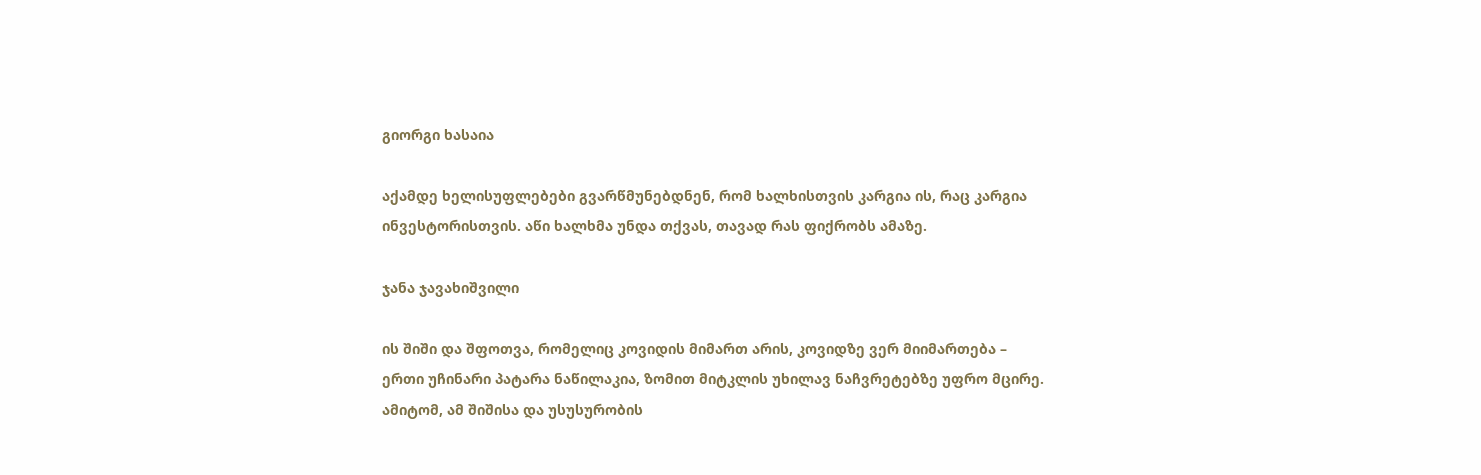გიორგი ხასაია

აქამდე ხელისუფლებები გვარწმუნებდნენ, რომ ხალხისთვის კარგია ის, რაც კარგია ინვესტორისთვის. აწი ხალხმა უნდა თქვას, თავად რას ფიქრობს ამაზე.

ჯანა ჯავახიშვილი

ის შიში და შფოთვა, რომელიც კოვიდის მიმართ არის, კოვიდზე ვერ მიიმართება – ერთი უჩინარი პატარა ნაწილაკია, ზომით მიტკლის უხილავ ნაჩვრეტებზე უფრო მცირე. ამიტომ, ამ შიშისა და უსუსურობის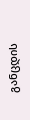განცდის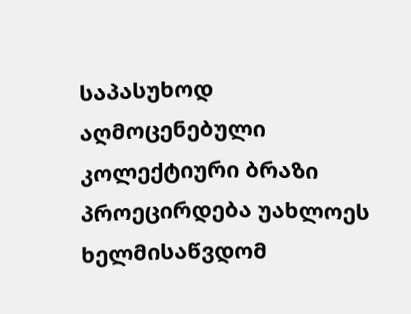საპასუხოდ აღმოცენებული კოლექტიური ბრაზი პროეცირდება უახლოეს ხელმისაწვდომ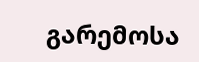გარემოსა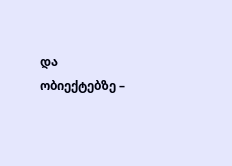და ობიექტებზე –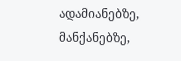ადამიანებზე, მანქანებზე,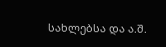სახლებსა და ა.შ.